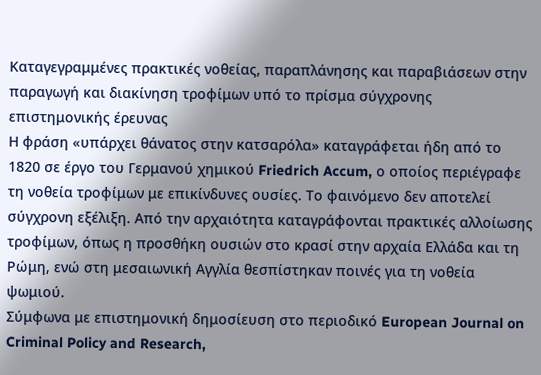Καταγεγραμμένες πρακτικές νοθείας, παραπλάνησης και παραβιάσεων στην παραγωγή και διακίνηση τροφίμων υπό το πρίσμα σύγχρονης επιστημονικής έρευνας
Η φράση «υπάρχει θάνατος στην κατσαρόλα» καταγράφεται ήδη από το 1820 σε έργο του Γερμανού χημικού Friedrich Accum, ο οποίος περιέγραφε τη νοθεία τροφίμων με επικίνδυνες ουσίες. Το φαινόμενο δεν αποτελεί σύγχρονη εξέλιξη. Από την αρχαιότητα καταγράφονται πρακτικές αλλοίωσης τροφίμων, όπως η προσθήκη ουσιών στο κρασί στην αρχαία Ελλάδα και τη Ρώμη, ενώ στη μεσαιωνική Αγγλία θεσπίστηκαν ποινές για τη νοθεία ψωμιού.
Σύμφωνα με επιστημονική δημοσίευση στο περιοδικό European Journal on Criminal Policy and Research,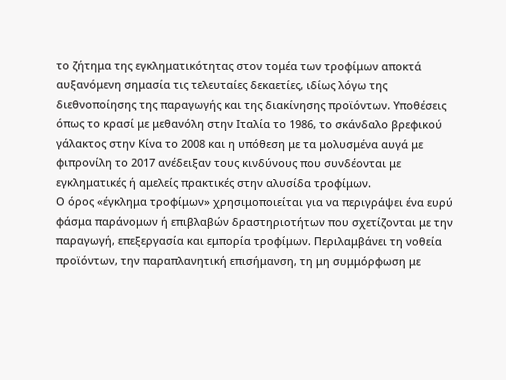το ζήτημα της εγκληματικότητας στον τομέα των τροφίμων αποκτά αυξανόμενη σημασία τις τελευταίες δεκαετίες, ιδίως λόγω της διεθνοποίησης της παραγωγής και της διακίνησης προϊόντων. Υποθέσεις όπως το κρασί με μεθανόλη στην Ιταλία το 1986, το σκάνδαλο βρεφικού γάλακτος στην Κίνα το 2008 και η υπόθεση με τα μολυσμένα αυγά με φιπρονίλη το 2017 ανέδειξαν τους κινδύνους που συνδέονται με εγκληματικές ή αμελείς πρακτικές στην αλυσίδα τροφίμων.
Ο όρος «έγκλημα τροφίμων» χρησιμοποιείται για να περιγράψει ένα ευρύ φάσμα παράνομων ή επιβλαβών δραστηριοτήτων που σχετίζονται με την παραγωγή, επεξεργασία και εμπορία τροφίμων. Περιλαμβάνει τη νοθεία προϊόντων, την παραπλανητική επισήμανση, τη μη συμμόρφωση με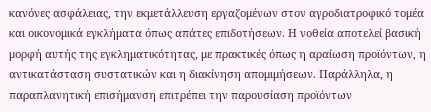κανόνες ασφάλειας, την εκμετάλλευση εργαζομένων στον αγροδιατροφικό τομέα και οικονομικά εγκλήματα όπως απάτες επιδοτήσεων. Η νοθεία αποτελεί βασική μορφή αυτής της εγκληματικότητας, με πρακτικές όπως η αραίωση προϊόντων, η αντικατάσταση συστατικών και η διακίνηση απομιμήσεων. Παράλληλα, η παραπλανητική επισήμανση επιτρέπει την παρουσίαση προϊόντων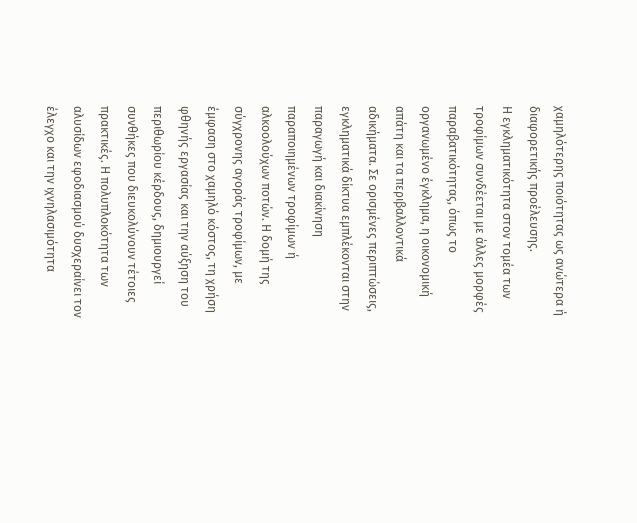χαμηλότερης ποιότητας ως ανώτερα ή διαφορετικής προέλευσης.
Η εγκληματικότητα στον τομέα των τροφίμων συνδέεται με άλλες μορφές παραβατικότητας, όπως το οργανωμένο έγκλημα, η οικονομική απάτη και τα περιβαλλοντικά αδικήματα. Σε ορισμένες περιπτώσεις, εγκληματικά δίκτυα εμπλέκονται στην παραγωγή και διακίνηση παραποιημένων τροφίμων ή αλκοολούχων ποτών. Η δομή της σύγχρονης αγοράς τροφίμων, με έμφαση στο χαμηλό κόστος, τη χρήση φθηνής εργασίας και την αύξηση του περιθωρίου κέρδους, δημιουργεί συνθήκες που διευκολύνουν τέτοιες πρακτικές. Η πολυπλοκότητα των αλυσίδων εφοδιασμού δυσχεραίνει τον έλεγχο και την ιχνηλασιμότητα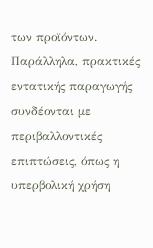των προϊόντων.
Παράλληλα, πρακτικές εντατικής παραγωγής συνδέονται με περιβαλλοντικές επιπτώσεις, όπως η υπερβολική χρήση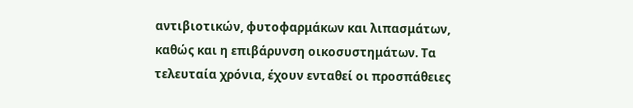αντιβιοτικών, φυτοφαρμάκων και λιπασμάτων, καθώς και η επιβάρυνση οικοσυστημάτων. Τα τελευταία χρόνια, έχουν ενταθεί οι προσπάθειες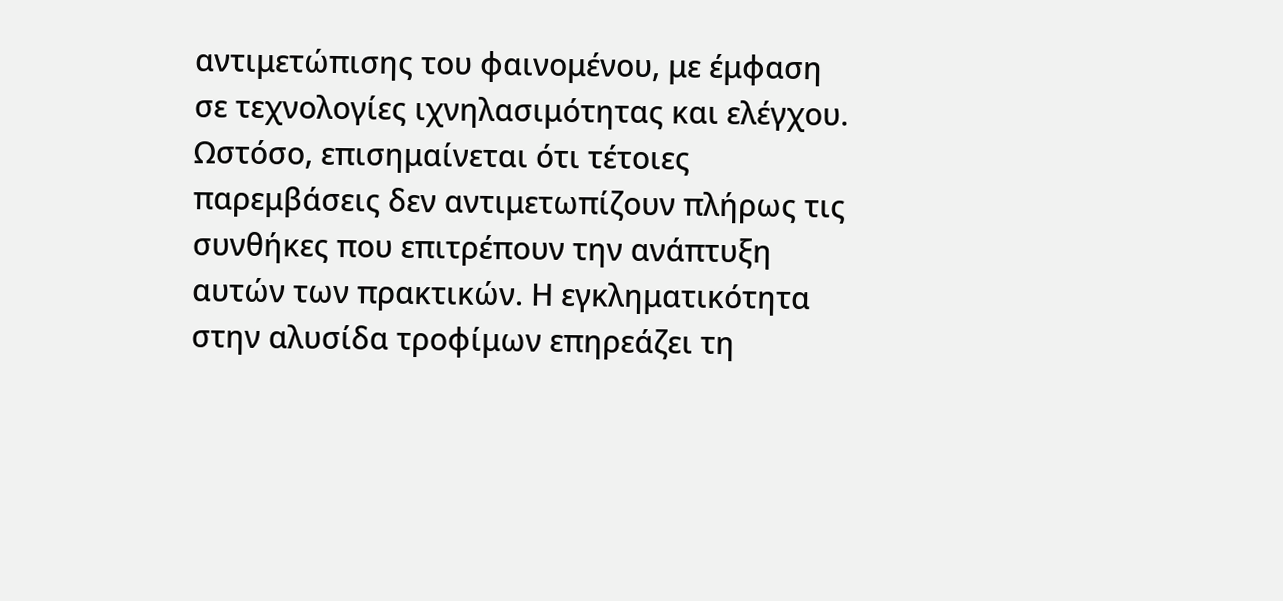αντιμετώπισης του φαινομένου, με έμφαση σε τεχνολογίες ιχνηλασιμότητας και ελέγχου. Ωστόσο, επισημαίνεται ότι τέτοιες παρεμβάσεις δεν αντιμετωπίζουν πλήρως τις συνθήκες που επιτρέπουν την ανάπτυξη αυτών των πρακτικών. Η εγκληματικότητα στην αλυσίδα τροφίμων επηρεάζει τη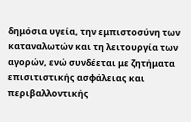δημόσια υγεία, την εμπιστοσύνη των καταναλωτών και τη λειτουργία των αγορών, ενώ συνδέεται με ζητήματα επισιτιστικής ασφάλειας και περιβαλλοντικής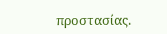προστασίας.